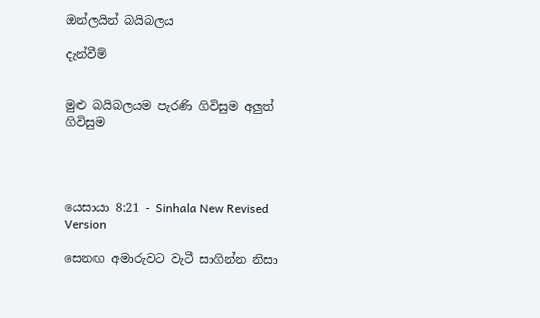ඔන්ලයින් බයිබලය

දැන්වීම්


මුළු බයිබලයම පැරණි ගිවිසුම අලුත් ගිවිසුම




යෙසායා 8:21 - Sinhala New Revised Version

සෙනඟ අමාරුවට වැටී සාගින්න නිසා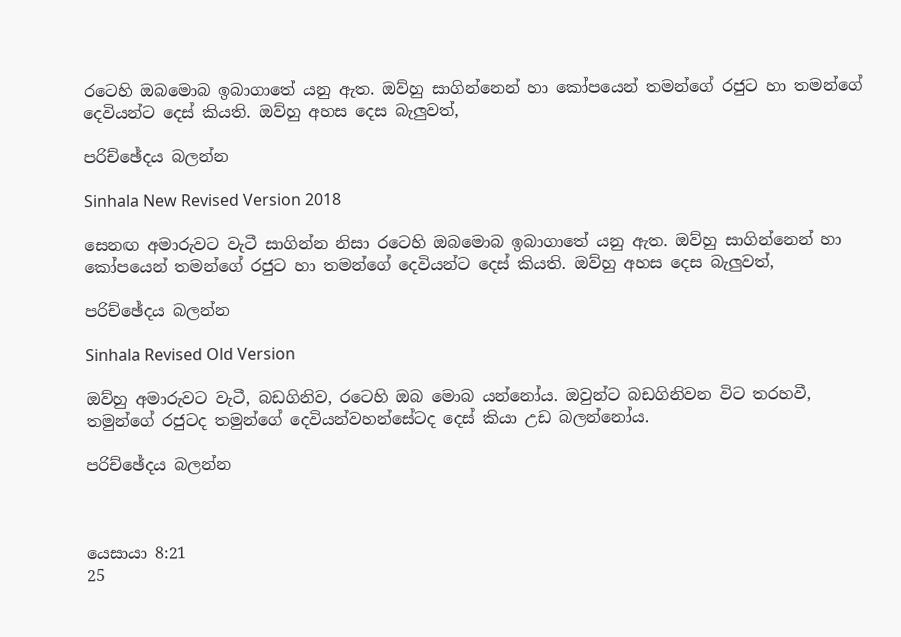රටෙහි ඔබමොබ ඉබාගාතේ යනු ඇත. ඔව්හු සාගින්නෙන් හා කෝපයෙන් තමන්ගේ රජුට හා තමන්ගේ දෙවියන්ට දෙස් කියති. ඔව්හු අහස දෙස බැලුවත්,

පරිච්ඡේදය බලන්න

Sinhala New Revised Version 2018

සෙනඟ අමාරුවට වැටී සාගින්න නිසා රටෙහි ඔබමොබ ඉබාගාතේ යනු ඇත. ඔව්හු සාගින්නෙන් හා කෝපයෙන් තමන්ගේ රජුට හා තමන්ගේ දෙවියන්ට දෙස් කියති. ඔව්හු අහස දෙස බැලුවත්,

පරිච්ඡේදය බලන්න

Sinhala Revised Old Version

ඔව්හු අමාරුවට වැටී, බඩගිනිව, රටෙහි ඔබ මොබ යන්නෝය. ඔවුන්ට බඩගිනිවන විට තරහවී, තමුන්ගේ රජුටද තමුන්ගේ දෙවියන්වහන්සේටද දෙස් කියා උඩ බලන්නෝය.

පරිච්ඡේදය බලන්න



යෙසායා 8:21
25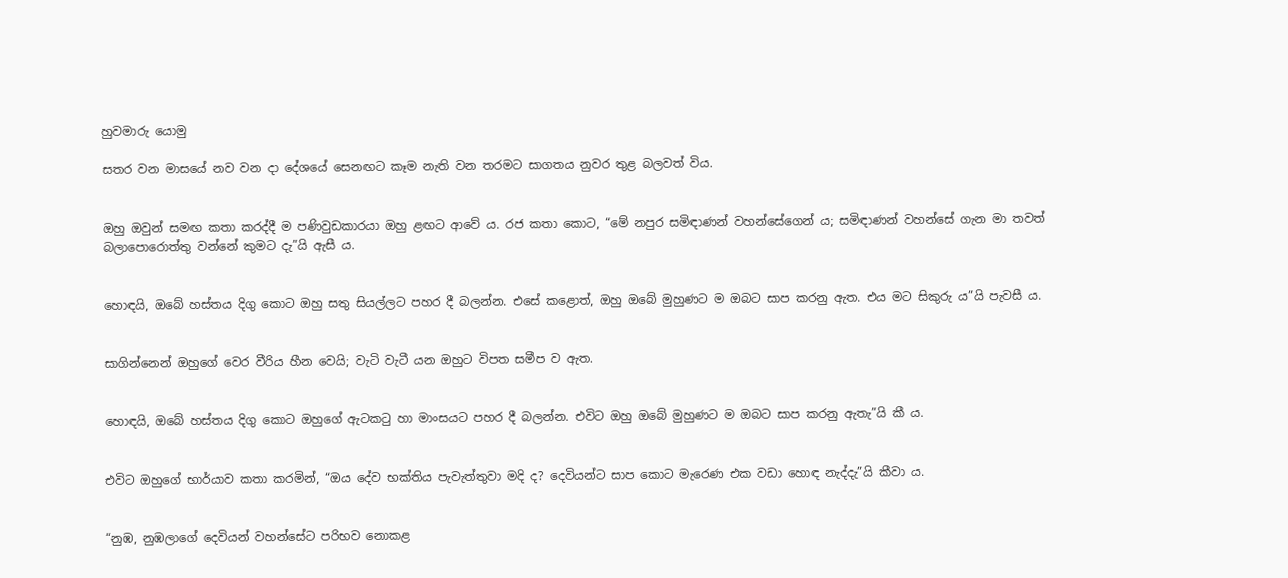හුවමාරු යොමු

සතර වන මාසයේ නව වන දා දේශයේ සෙනඟට කෑම නැති වන තරමට සාගතය නුවර තුළ බලවත් විය.


ඔහු ඔවුන් සමඟ කතා කරද්දී ම පණිවුඩකාරයා ඔහු ළඟට ආවේ ය. රජ කතා කොට, “මේ නපුර සමිඳාණන් වහන්සේගෙන් ය; සමිඳාණන් වහන්සේ ගැන මා තවත් බලාපොරොත්තු වන්නේ කුමට දැ”යි ඇසී ය.


හොඳයි, ඔබේ හස්තය දිගු කොට ඔහු සතු සියල්ලට පහර දී බලන්න. එසේ කළොත්, ඔහු ඔබේ මුහුණට ම ඔබට සාප කරනු ඇත. එය මට සිකුරු ය”යි පැවසී ය.


සාගින්නෙන් ඔහුගේ වෙර වීරිය හීන වෙයි; වැටි වැටී යන ඔහුට විපත සමීප ව ඇත.


හොඳයි, ඔබේ හස්තය දිගු කොට ඔහුගේ ඇටකටු හා මාංසයට පහර දී බලන්න. එවිට ඔහු ඔබේ මුහුණට ම ඔබට සාප කරනු ඇතැ”යි කී ය.


එවිට ඔහුගේ භාර්යාව කතා කරමින්, “ඔය දේව භක්තිය පැවැත්තුවා මදි ද? දෙවියන්ට සාප කොට මැරෙණ එක වඩා හොඳ නැද්දැ”යි කීවා ය.


“නුඹ, නුඹලාගේ දෙවියන් වහන්සේට පරිභව නොකළ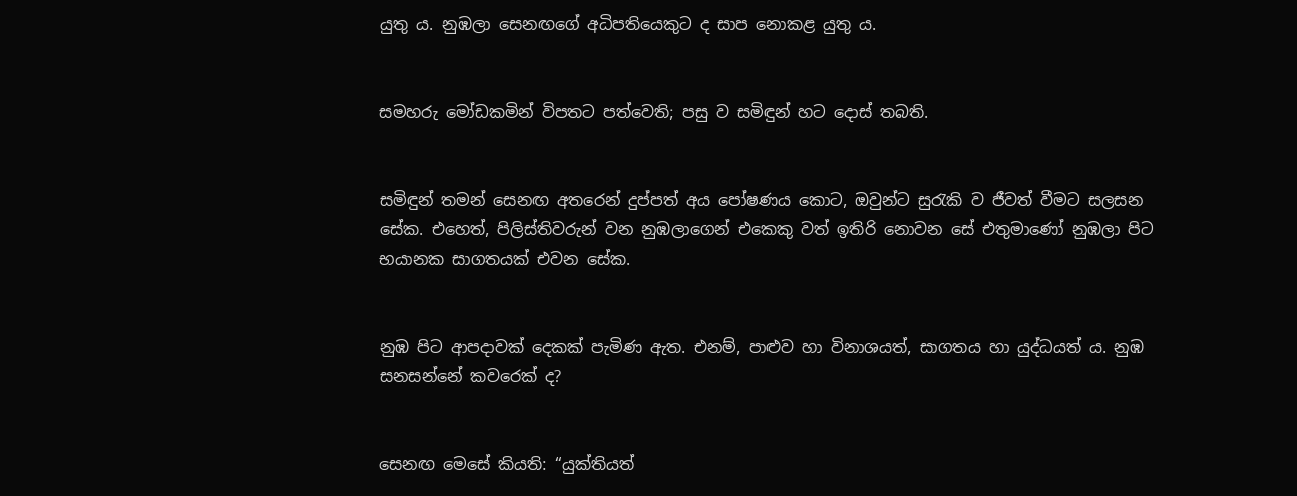යුතු ය. නුඹලා සෙනඟගේ අධිපතියෙකුට ද සාප නොකළ යුතු ය.


සමහරු මෝඩකමින් විපතට පත්වෙති; පසු ව සමිඳුන් හට දොස් තබති.


සමිඳුන් තමන් සෙනඟ අතරෙන් දුප්පත් අය පෝෂණය කොට, ඔවුන්ට සුරැකි ව ජීවත් වීමට සලසන සේක. එහෙත්, පිලිස්තිවරුන් වන නුඹලාගෙන් එකෙකු වත් ඉතිරි නොවන සේ එතුමාණෝ නුඹලා පිට භයානක සාගතයක් එවන සේක.


නුඹ පිට ආපදාවක් දෙකක් පැමිණ ඇත. එනම්, පාළුව හා විනාශයත්, සාගතය හා යුද්ධයත් ය. නුඹ සනසන්නේ කවරෙක් ද?


සෙනඟ මෙසේ කියති: “යුක්තියත්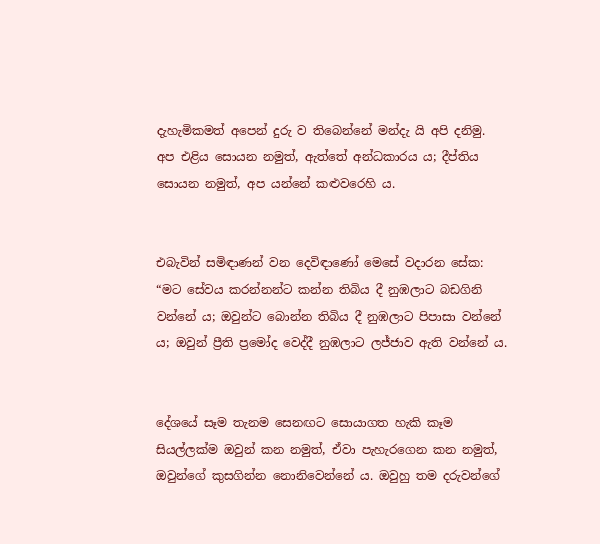දැහැමිකමත් අපෙන් දුරු ව තිබෙන්නේ මන්දැ යි අපි දනිමු. අප එළිය සොයන නමුත්, ඇත්තේ අන්ධකාරය ය; දීප්තිය සොයන නමුත්, අප යන්නේ කළුවරෙහි ය.


එබැවින් සමිඳාණන් වන දෙවිඳාණෝ මෙසේ වදාරන සේක: “මට සේවය කරන්නන්ට කන්න තිබිය දී නුඹලාට බඩගිනි වන්නේ ය; ඔවුන්ට බොන්න තිබිය දී නුඹලාට පිපාසා වන්නේ ය; ඔවුන් ප්‍රීති ප්‍රමෝද වෙද්දී නුඹලාට ලජ්ජාව ඇති වන්නේ ය.


දේශයේ සෑම තැනම සෙනඟට සොයාගත හැකි කෑම සියල්ලක්ම ඔවුන් කන නමුත්, ඒවා පැහැරගෙන කන නමුත්, ඔවුන්ගේ කුසගින්න නොනිවෙන්නේ ය. ඔවුහු තම දරුවන්ගේ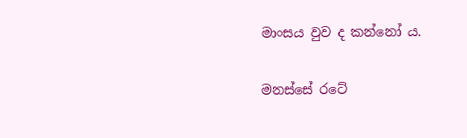මාංසය වුව ද කන්නෝ ය.


මනස්සේ රටේ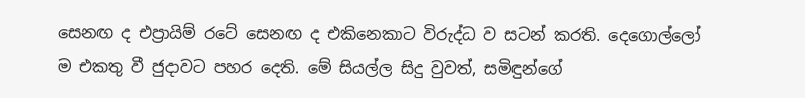සෙනඟ ද එප්‍රායිම් රටේ සෙනඟ ද එකිනෙකාට විරුද්ධ ව සටන් කරති. දෙගොල්ලෝ ම එකතු වී ජුදාවට පහර දෙති. මේ සියල්ල සිදු වුවත්, සමිඳුන්ගේ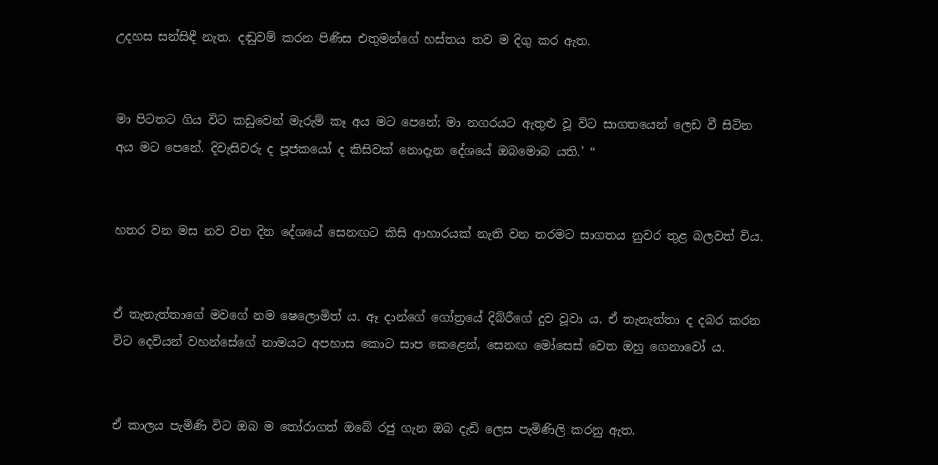උදහස සන්සිඳී නැත. දඬුවම් කරන පිණිස එතුමන්ගේ හස්තය තව ම දිගු කර ඇත.


මා පිටතට ගිය විට කඩුවෙන් මැරුම් කෑ අය මට පෙනේ; මා නගරයට ඇතුළු වූ විට සාගතයෙන් ලෙඩ වී සිටින අය මට පෙනේ. දිවැසිවරු ද පූජකයෝ ද කිසිවක් නොදැන දේශයේ ඔබමොබ යති.’ “


හතර වන මස නව වන දින දේශයේ සෙනඟට කිසි ආහාරයක් නැති වන තරමට සාගතය නුවර තුළ බලවත් විය.


ඒ තැනැත්තාගේ මවගේ නම ෂෙලොමිත් ය. ඈ දාන්ගේ ගෝත්‍රයේ දිබ්රීගේ දුව වූවා ය. ඒ තැනැත්තා ද දබර කරන විට දෙවියන් වහන්සේගේ නාමයට අපහාස කොට සාප කෙළෙන්, සෙනඟ මෝසෙස් වෙත ඔහු ගෙනාවෝ ය.


ඒ කාලය පැමිණි විට ඔබ ම තෝරාගත් ඔබේ රජු ගැන ඔබ දැඩි ලෙස පැමිණිලි කරනු ඇත.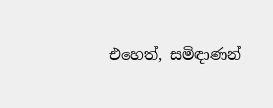එහෙත්, සමිඳාණන්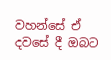වහන්සේ ඒ දවසේ දී ඔබට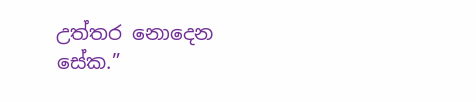උත්තර නොදෙන සේක.”